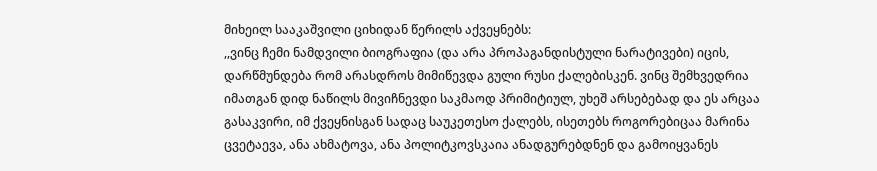მიხეილ სააკაშვილი ციხიდან წერილს აქვეყნებს:
,,ვინც ჩემი ნამდვილი ბიოგრაფია (და არა პროპაგანდისტული ნარატივები) იცის, დარწმუნდება რომ არასდროს მიმიწევდა გული რუსი ქალებისკენ. ვინც შემხვედრია იმათგან დიდ ნაწილს მივიჩნევდი საკმაოდ პრიმიტიულ, უხეშ არსებებად და ეს არცაა გასაკვირი, იმ ქვეყნისგან სადაც საუკეთესო ქალებს, ისეთებს როგორებიცაა მარინა ცვეტაევა, ანა ახმატოვა, ანა პოლიტკოვსკაია ანადგურებდნენ და გამოიყვანეს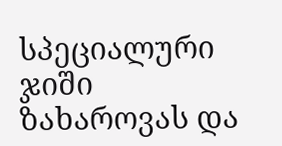სპეციალური ჯიში ზახაროვას და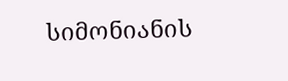სიმონიანის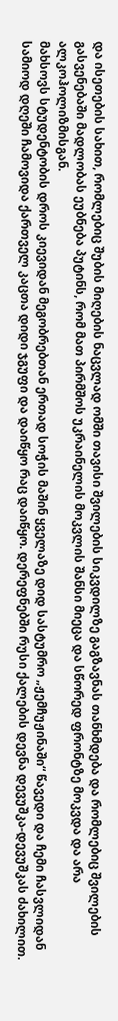და ისეთების სახით, რომლებიც შუბის მიღების ნაცვლად ომში თავისი შვილების სიკვდილზე გაგზავნას თანხმდება და რომლებიც შვილების გასვენებაში მადლობას ეუბნება პუტინს, რომ მათ პირმშოს უკრაინელის მოკვლის შანსი მიეცა და სწორედ ფრონტზე მოკვდა და არა ალკოჰოლიზმისგან.
მახსოვს სტუდენტობის დროს კიევიდან მეგობრებთან ერთად სოჭის მაშინ ყველაზე დიდ სასტუმრო „ჟემჩუჟინაში“ წავედი და ჩემი ჩასვლიდან სამიოდ დღეში ჩამოვიდა ქართველ კაცთა დიდი ჯგუფი და დაიწყო რაც დაიწყო. დერეფნებში რუსი ქალების დევნა დევუშკა-დევუშკას ძახილით.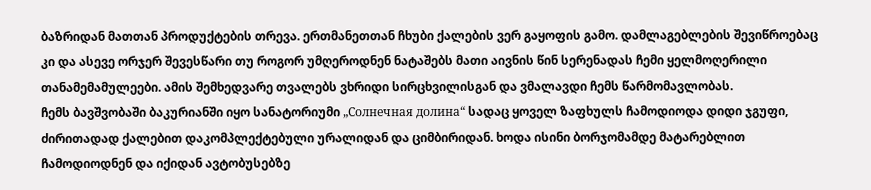ბაზრიდან მათთან პროდუქტების თრევა. ერთმანეთთან ჩხუბი ქალების ვერ გაყოფის გამო. დამლაგებლების შევიწროებაც კი და ასევე ორჯერ შევესწარი თუ როგორ უმღეროდნენ ნატაშებს მათი აივნის წინ სერენადას ჩემი ყელმოღერილი თანამემამულეები. ამის შემხედვარე თვალებს ვხრიდი სირცხვილისგან და ვმალავდი ჩემს წარმომავლობას.
ჩემს ბავშვობაში ბაკურიანში იყო სანატორიუმი „Солнечная долина“ სადაც ყოველ ზაფხულს ჩამოდიოდა დიდი ჯგუფი, ძირითადად ქალებით დაკომპლექტებული ურალიდან და ციმბირიდან. ხოდა ისინი ბორჯომამდე მატარებლით ჩამოდიოდნენ და იქიდან ავტობუსებზე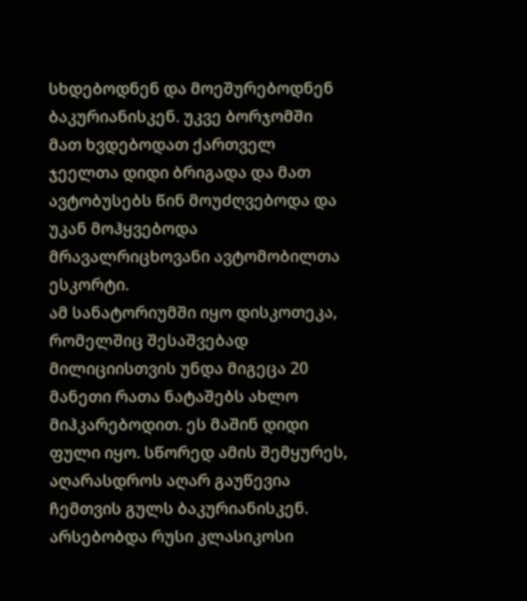სხდებოდნენ და მოეშურებოდნენ ბაკურიანისკენ. უკვე ბორჯომში მათ ხვდებოდათ ქართველ ჯეელთა დიდი ბრიგადა და მათ ავტობუსებს წინ მოუძღვებოდა და უკან მოჰყვებოდა მრავალრიცხოვანი ავტომობილთა ესკორტი.
ამ სანატორიუმში იყო დისკოთეკა, რომელშიც შესაშვებად მილიციისთვის უნდა მიგეცა 20 მანეთი რათა ნატაშებს ახლო მიჰკარებოდით. ეს მაშინ დიდი ფული იყო. სწორედ ამის შემყურეს, აღარასდროს აღარ გაუწევია ჩემთვის გულს ბაკურიანისკენ.
არსებობდა რუსი კლასიკოსი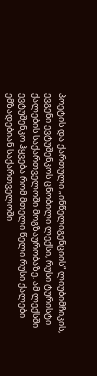პოეტის და ქართული „ინწელიგენციის“ ლიუბიმჩიკის, ევგენი ევტუშენკოს ცნობილი ლექსი, რუსი ტურისტი ქალების საქართველოში მოგზაურობაზე. ამ ლექსში ევტუშენკო ჰყვება რომ მთელი წელი რუსი ქალები ემზადებიან საქართველოში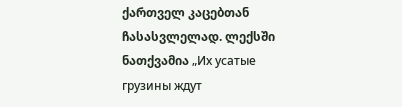ქართველ კაცებთან ჩასასვლელად. ლექსში ნათქვამია „Их усатые грузины ждут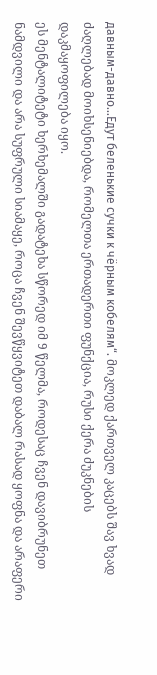давным-давно…Едут беленькие сучки к чёрным кобелям“. მოკლედ ქართველ კაცებს შავ ხვად ძაღლებად მოიხსენიებდა, რომელთა ერთადერთი ფუნქცია, რუსი ქერა ძუკნების დაკმაყოფილება იყო.
ეს მენტალიტეტი ხერხემალში გადატეხა სწორედ იმ 9 წელმა, როდესაც ჩვენ დავიბრუნეთ ნამდვილი და არა სუფრული სიამაყე, როცა ჩვენ შევწყვიტეთ დაბალ რასად ყოფნა და არაფერი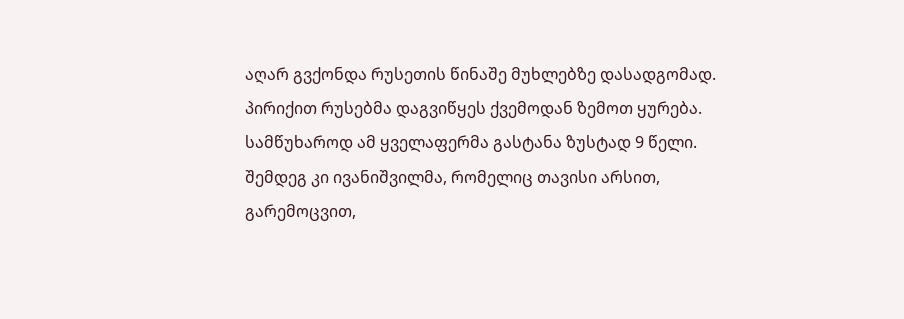აღარ გვქონდა რუსეთის წინაშე მუხლებზე დასადგომად. პირიქით რუსებმა დაგვიწყეს ქვემოდან ზემოთ ყურება.
სამწუხაროდ ამ ყველაფერმა გასტანა ზუსტად 9 წელი. შემდეგ კი ივანიშვილმა, რომელიც თავისი არსით, გარემოცვით,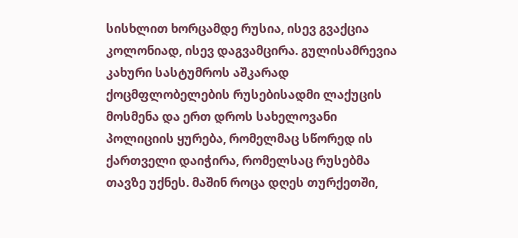სისხლით ხორცამდე რუსია, ისევ გვაქცია კოლონიად, ისევ დაგვამცირა. გულისამრევია კახური სასტუმროს აშკარად ქოცმფლობელების რუსებისადმი ლაქუცის მოსმენა და ერთ დროს სახელოვანი პოლიციის ყურება, რომელმაც სწორედ ის ქართველი დაიჭირა, რომელსაც რუსებმა თავზე უქნეს. მაშინ როცა დღეს თურქეთში,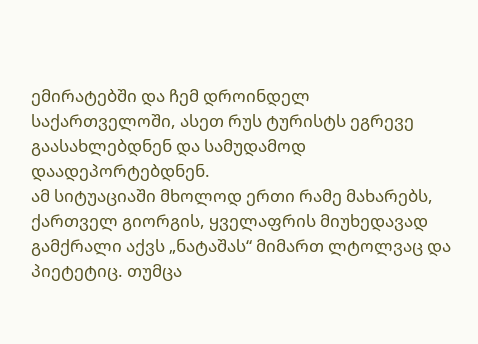ემირატებში და ჩემ დროინდელ საქართველოში, ასეთ რუს ტურისტს ეგრევე გაასახლებდნენ და სამუდამოდ დაადეპორტებდნენ.
ამ სიტუაციაში მხოლოდ ერთი რამე მახარებს, ქართველ გიორგის, ყველაფრის მიუხედავად გამქრალი აქვს „ნატაშას“ მიმართ ლტოლვაც და პიეტეტიც. თუმცა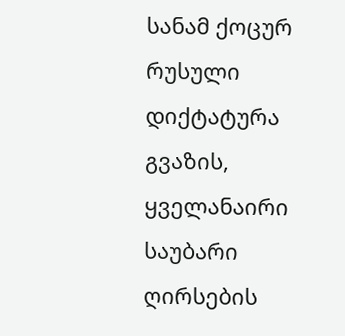სანამ ქოცურ რუსული დიქტატურა გვაზის, ყველანაირი საუბარი ღირსების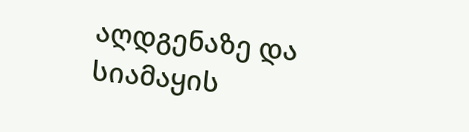აღდგენაზე და სიამაყის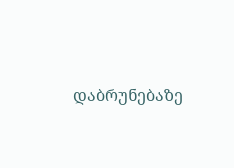დაბრუნებაზე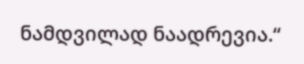ნამდვილად ნაადრევია.“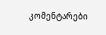კომენტარები